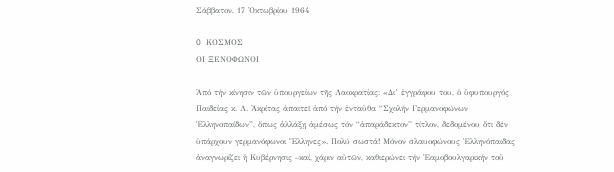Σάββατον, 17 Ὀκτωβρίου 1964

O ΚΟΣΜΟΣ
ΟΙ ΞΕΝΟΦΩΝΟΙ

Ἀπό τήν κίνησιν τῶν ὑπουργείων τῆς Λαοκρατίας: «Δι’ ἐγγράφου του, ὁ ὑφυπουργός Παιδείας κ. Λ. Ἀκρίτας ἀπαιτεῖ ἀπό τήν ἐνταῦθα “Σχολήν Γερμανοφώνων Ἑλληνοπαίδων”, ὅπως ἀλλάξῃ ἀμέσως τόν “ἀπαράδεκτον” τίτλον, δεδομένου ὅτι δέν ὑπάρχουν γερμανόφωνοι Ἕλληνες». Πολύ σωστά! Μόνον σλαυοφώνους Ἑλληνόπαιδας ἀναγνωρίζει ἡ Κυβέρνησις –καί, χάριν αὐτῶν, καθιερώνει τήν Ἐαμοβουλγαρικήν τοῦ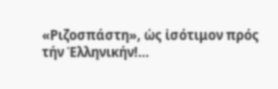«Ριζοσπάστη», ὡς ἰσότιμον πρός τήν Ἑλληνικήν!…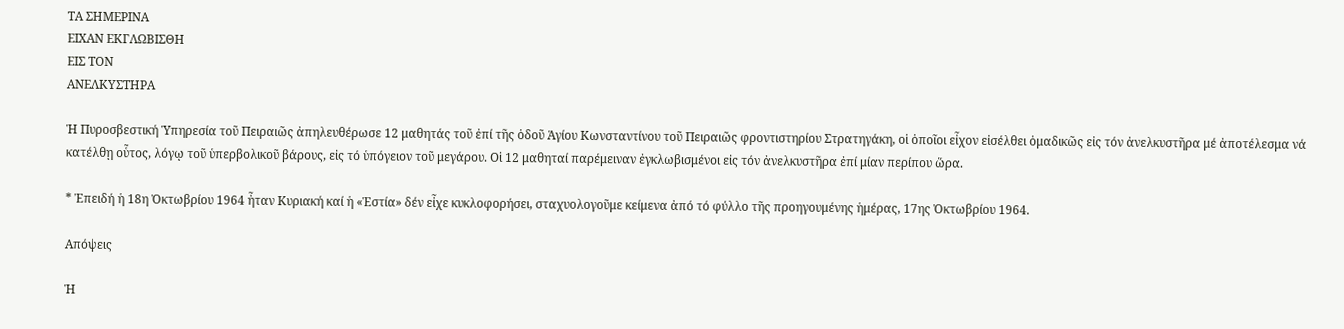ΤΑ ΣΗΜΕΡΙΝΑ
ΕΙΧΑΝ ΕΚΓΛΩΒΙΣΘΗ
ΕΙΣ ΤΟΝ
ΑΝΕΛΚΥΣΤΗΡΑ

Ἡ Πυροσβεστική Ὑπηρεσία τοῦ Πειραιῶς ἀπηλευθέρωσε 12 μαθητάς τοῦ ἐπί τῆς ὁδοῦ Ἁγίου Κωνσταντίνου τοῦ Πειραιῶς φροντιστηρίου Στρατηγάκη, οἱ ὁποῖοι εἶχον εἰσέλθει ὁμαδικῶς εἰς τόν ἀνελκυστῆρα μέ ἀποτέλεσμα νά κατέλθῃ οὗτος, λόγῳ τοῦ ὑπερβολικοῦ βάρους, εἰς τό ὑπόγειον τοῦ μεγάρου. Οἱ 12 μαθηταί παρέμειναν ἐγκλωβισμένοι εἰς τόν ἀνελκυστῆρα ἐπί μίαν περίπου ὥρα.

* Ἐπειδή ἡ 18η Ὀκτωβρίου 1964 ἦταν Κυριακή καί ἡ «Ἑστία» δέν εἶχε κυκλοφορήσει, σταχυολογοῦμε κείμενα ἀπό τό φύλλο τῆς προηγουμένης ἡμέρας, 17ης Ὀκτωβρίου 1964.

Απόψεις

Ἡ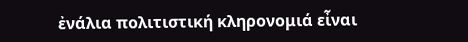ἐνάλια πολιτιστική κληρονομιά εἶναι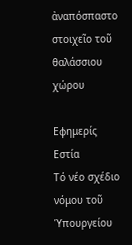ἀναπόσπαστο στοιχεῖο τοῦ θαλάσσιου χώρου

Εφημερίς Εστία
Τό νέο σχέδιο νόμου τοῦ Ὑπουργείου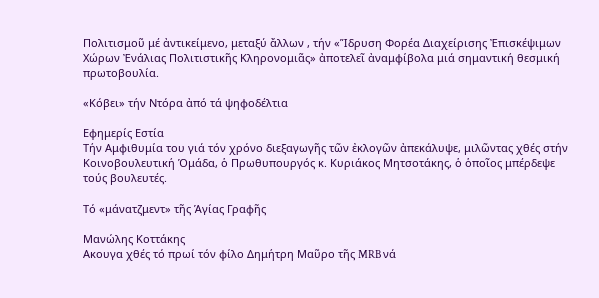Πολιτισμοῦ μέ ἀντικείμενο, μεταξύ ἄλλων , τήν «Ἵδρυση Φορέα Διαχείρισης Ἐπισκέψιμων Χώρων Ἐνάλιας Πολιτιστικῆς Κληρονομιᾶς» ἀποτελεῖ ἀναμφίβολα μιά σημαντική θεσμική πρωτοβουλία.

«Κόβει» τήν Ντόρα ἀπό τά ψηφοδέλτια

Εφημερίς Εστία
Τήν Αμφιθυμία του γιά τόν χρόνο διεξαγωγῆς τῶν ἐκλογῶν ἀπεκάλυψε, μιλῶντας χθές στήν Κοινοβουλευτική Ὁμάδα, ὁ Πρωθυπουργός κ. Κυριάκος Μητσοτάκης, ὁ ὁποῖος μπέρδεψε τούς βουλευτές.

Τό «μάνατζμεντ» τῆς Ἁγίας Γραφῆς

Μανώλης Κοττάκης
Ακουγα χθές τό πρωί τόν φίλο Δημήτρη Μαῦρο τῆς MRB νά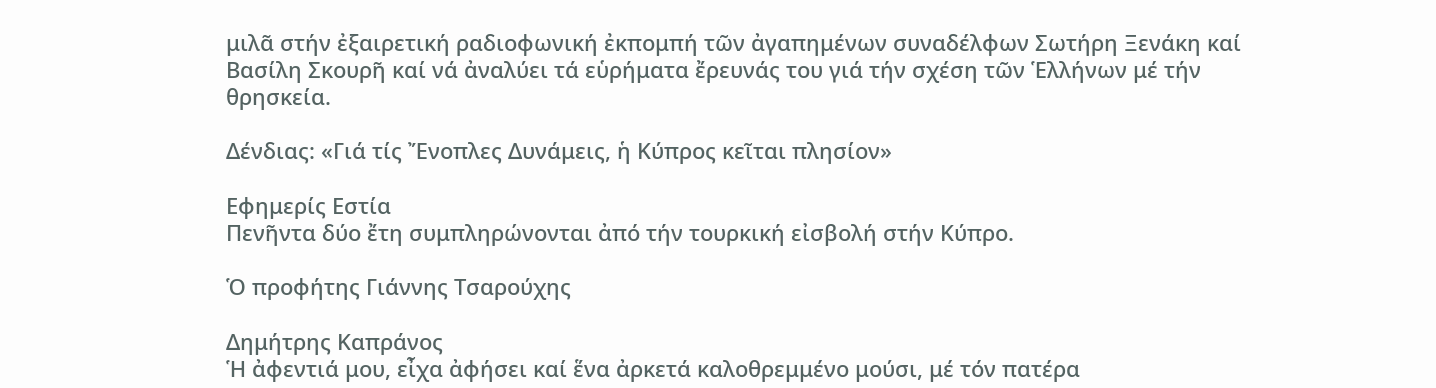μιλᾶ στήν ἐξαιρετική ραδιοφωνική ἐκπομπή τῶν ἀγαπημένων συναδέλφων Σωτήρη Ξενάκη καί Βασίλη Σκουρῆ καί νά ἀναλύει τά εὑρήματα ἔρευνάς του γιά τήν σχέση τῶν Ἑλλήνων μέ τήν θρησκεία.

Δένδιας: «Γιά τίς Ἔνοπλες Δυνάμεις, ἡ Κύπρος κεῖται πλησίον»

Εφημερίς Εστία
Πενῆντα δύο ἔτη συμπληρώνονται ἀπό τήν τουρκική εἰσβολή στήν Κύπρο.

Ὁ προφήτης Γιάννης Τσαρούχης

Δημήτρης Καπράνος
Ἡ ἀφεντιά μου, εἶχα ἀφήσει καί ἕνα ἀρκετά καλοθρεμμένο μούσι, μέ τόν πατέρα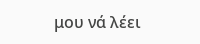μου νά λέει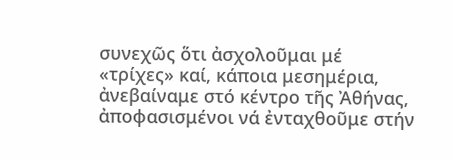συνεχῶς ὅτι ἀσχολοῦμαι μέ «τρίχες» καί, κάποια μεσημέρια, ἀνεβαίναμε στό κέντρο τῆς Ἀθήνας, ἀποφασισμένοι νά ἐνταχθοῦμε στήν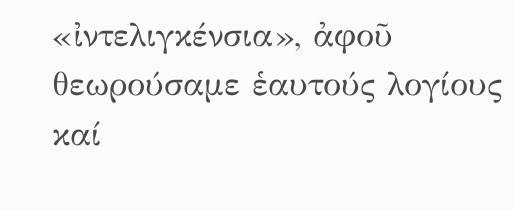«ἰντελιγκένσια», ἀφοῦ θεωρούσαμε ἑαυτούς λογίους καί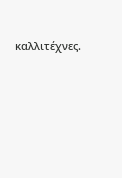καλλιτέχνες.